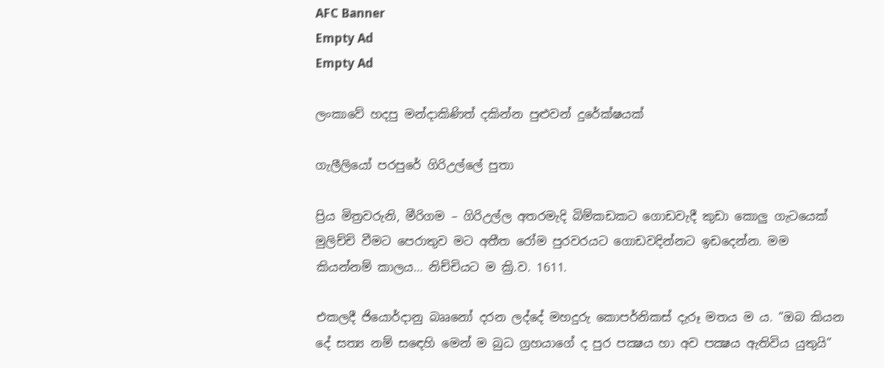AFC Banner
Empty Ad
Empty Ad

ලංකාවේ හදපු මන්දාකිණිත් දකින්න පුළුවන් දුරේක්ෂයක්

ගැලීලියෝ පරපුරේ ගිරිඋල්ලේ පුතා

ප්‍රිය මිත්‍රවරුනි, මීරිගම – ගිරිඋල්ල අතරමැදි බිම්කඩකට ගොඩවැදී කුඩා කොලු ගැටයෙක් මුලිච්චි වීමට පෙරාතුව මට අතීත රෝම පුරවරයට ගොඩවදින්නට ඉඩදෙන්න. මම කියන්නම් කාලය… නිච්චියට ම ක්‍රි.ව. 1611.

එකලදී ජියොර්දානු බෲනෝ දරන ලද්දේ මහදුරු කොපර්නිකස් දැරූ මතය ම ය. “ඔබ කියන දේ සත්‍ය නම් සඳෙහි මෙන් ම බුධ ග්‍රහයාගේ ද පුර පක්‍ෂය හා අව පක්‍ෂය ඇතිවිය යුතුයි”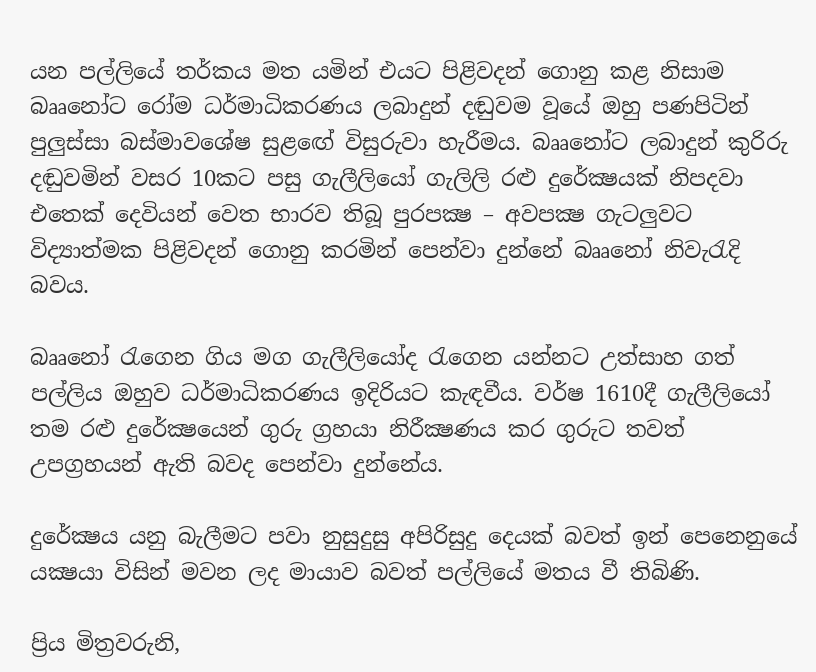යන පල්ලියේ තර්කය මත යමින් එයට පිළිවදන් ගොනු කළ නිසාම බෲනෝට රෝම ධර්මාධිකරණය ලබාදුන් දඬුවම වූයේ ඔහු පණපිටින් පුලුස්සා බස්මාවශේෂ සුළඟේ විසුරුවා හැරීමය. බෲනෝට ලබාදුන් කුරිරු දඬුවමින් වසර 10කට පසු ගැලීලියෝ ගැලිලි රළු දුරේක්‍ෂයක් නිපදවා එතෙක් දෙවියන් වෙත භාරව තිබූ පුරපක්‍ෂ – අවපක්‍ෂ ගැටලුවට විද්‍යාත්මක පිළිවදන් ගොනු කරමින් පෙන්වා දුන්නේ බෲනෝ නිවැරැදි බවය.

බෲනෝ රැගෙන ගිය මග ගැලීලියෝද රැගෙන යන්නට උත්සාහ ගත් පල්ලිය ඔහුව ධර්මාධිකරණය ඉදිරියට කැඳවීය. වර්ෂ 1610දී ගැලීලියෝ තම රළු දුරේක්‍ෂයෙන් ගුරු ග්‍රහයා නිරීක්‍ෂණය කර ගුරුට තවත් උපග්‍රහයන් ඇති බවද පෙන්වා දුන්නේය.

දුරේක්‍ෂය යනු බැලීමට පවා නුසුදුසු අපිරිසුදු දෙයක් බවත් ඉන් පෙනෙනුයේ යක්‍ෂයා විසින් මවන ලද මායාව බවත් පල්ලියේ මතය වී තිබිණි.

ප්‍රිය මිත්‍රවරුනි,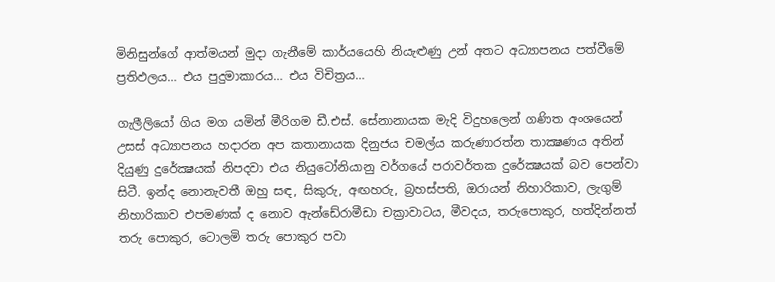මිනිසුන්ගේ ආත්මයන් මුදා ගැනීමේ කාර්යයෙහි නියැළුණු උන් අතට අධ්‍යාපනය පත්වීමේ ප්‍රතිඵලය… එය පුදුමාකාරය… එය විචිත්‍රය…

ගැලීලියෝ ගිය මග යමින් මීරිගම ඩී.එස්. සේනානායක මැදි විදුහලෙන් ගණිත අංශයෙන් උසස් අධ්‍යාපනය හදාරන අප කතානායක දිනුජය චමල්ය කරුණාරත්න තාක්‍ෂණය අතින් දියුණු දුරේක්‍ෂයක් නිපදවා එය නියුටෝනියානු වර්ගයේ පරාවර්තක දුරේක්‍ෂයක් බව පෙන්වා සිටී. ඉන්ද නොනැවතී ඔහු සඳ, සිකුරු, අඟහරු, බ්‍රහස්පති, ඔරායන් නිහාරිකාව, ලැගුම් නිහාරිකාව එපමණක් ද නොව ඇන්ඩේ‍රාමීඩා චක්‍රාවාටය, මීවදය, තරුපොකුර, හත්දින්නත් තරු පොකුර, ටොලමි තරු පොකුර පවා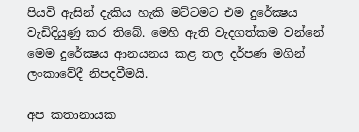පියවි ඇසින් දැකිය හැකි මට්ටමට එම දුරේක්‍ෂය වැඩිදියුණු කර තිබේ. මෙහි ඇති වැදගත්කම වන්නේ මෙම දුරේක්‍ෂය ආනයනය කළ තල දර්පණ මගින් ලංකාවේදී නිපදවීමයි.

අප කතානායක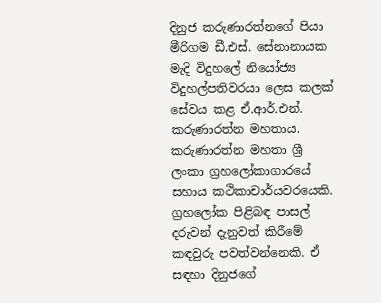දිනුජ කරුණාරත්නගේ පියා මීරිගම ඩී.එස්. සේනානායක මැදි විදුහලේ නියෝජ්‍ය විදුහල්පතිවරයා ලෙස කලක් සේවය කළ ඒ.ආර්.එන්. කරුණාරත්න මහතාය. කරුණාරත්න මහතා ශ්‍රී  ලංකා ග්‍රහලෝකාගාරයේ සහාය කථිකාචාර්යවරයෙකි. ග්‍රහලෝක පිළිබඳ පාසල් දරුවන් දැනුවත් කිරීමේ කඳවුරු පවත්වන්නෙකි. ඒ සඳහා දිනුජගේ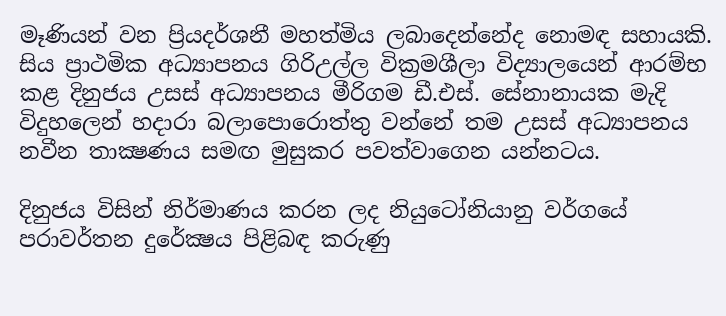මෑණියන් වන ප්‍රියදර්ශනී මහත්මිය ලබාදෙන්නේද නොමඳ සහායකි. සිය ප්‍රාථමික අධ්‍යාපනය ගිරිඋල්ල වික්‍රමශීලා විද්‍යාලයෙන් ආරම්භ කළ දිනුජය උසස් අධ්‍යාපනය මීරිගම ඩී.එස්. සේනානායක මැදි විදුහලෙන් හදාරා බලාපොරොත්තු වන්නේ තම උසස් අධ්‍යාපනය නවීන තාක්‍ෂණය සමඟ මුසුකර පවත්වාගෙන යන්නටය.

දිනුජය විසින් නිර්මාණය කරන ලද නියුටෝනියානු වර්ගයේ පරාවර්තන දුරේක්‍ෂය පිළිබඳ කරුණු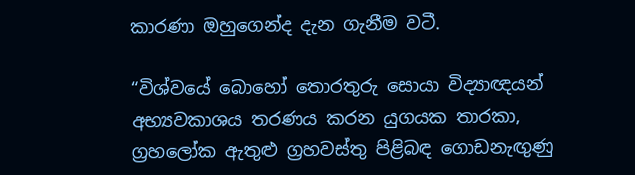කාරණා ඔහුගෙන්ද දැන ගැනීම වටී.

“විශ්වයේ බොහෝ තොරතුරු සොයා විද්‍යාඥයන් අභ්‍යවකාශය තරණය කරන යුගයක තාරකා, ග්‍රහලෝක ඇතුළු ග්‍රහවස්තු පිළිබඳ ගොඩනැඟුණු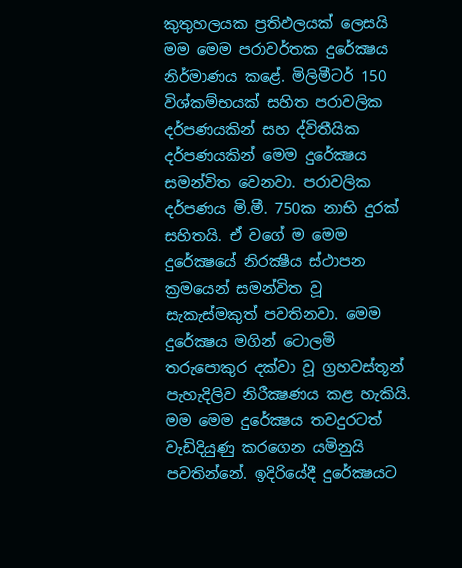කුතුහලයක ප්‍රතිඵලයක් ලෙසයි මම මෙම පරාවර්තක දුරේක්‍ෂය නිර්මාණය කළේ. මිලිමීටර් 150 විශ්කම්භයක් සහිත පරාවලික දර්පණයකින් සහ ද්විතීයික දර්පණයකින් මෙම දුරේක්‍ෂය සමන්විත වෙනවා. පරාවලික දර්පණය මි.මී. 750ක නාභි දුරක් සහිතයි. ඒ වගේ ම මෙම දුරේක්‍ෂයේ නිරක්‍ෂීය ස්ථාපන ක්‍රමයෙන් සමන්විත වූ සැකැස්මකුත් පවතිනවා. මෙම දුරේක්‍ෂය මගින් ටොලමි තරුපොකුර දක්වා වූ ග්‍රහවස්තූන් පැහැදිලිව නිරීක්‍ෂණය කළ හැකියි. මම මෙම දුරේක්‍ෂය තවදුරටත් වැඩිදියුණු කරගෙන යමිනුයි පවතින්නේ. ඉදිරියේදී දුරේක්‍ෂයට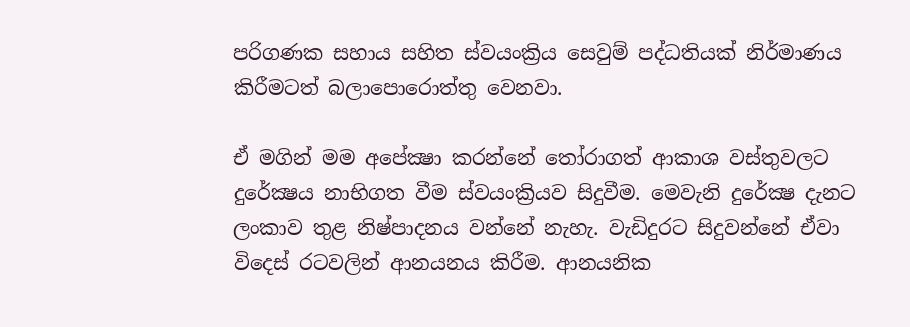පරිගණක සහාය සහිත ස්වයංක්‍රිය සෙවුම් පද්ධතියක් නිර්මාණය කිරීමටත් බලාපොරොත්තු වෙනවා.

ඒ මගින් මම අපේක්‍ෂා කරන්නේ තෝරාගත් ආකාශ වස්තුවලට දුරේක්‍ෂය නාභිගත වීම ස්වයංක්‍රියව සිදුවීම. මෙවැනි දුරේක්‍ෂ දැනට ලංකාව තුළ නිෂ්පාදනය වන්නේ නැහැ. වැඩිදුරට සිදුවන්නේ ඒවා විදෙස් රටවලින් ආනයනය කිරීම. ආනයනික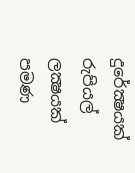දුරේක්‍ෂයක් රුපියල් ලක්‍ෂයක් පමණ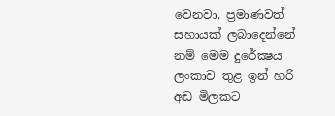වෙනවා. ප්‍රමාණවත් සහායක් ලබාදෙන්නේ නම් මෙම දුරේක්‍ෂය ලංකාව තුළ ඉන් හරි අඩ මිලකට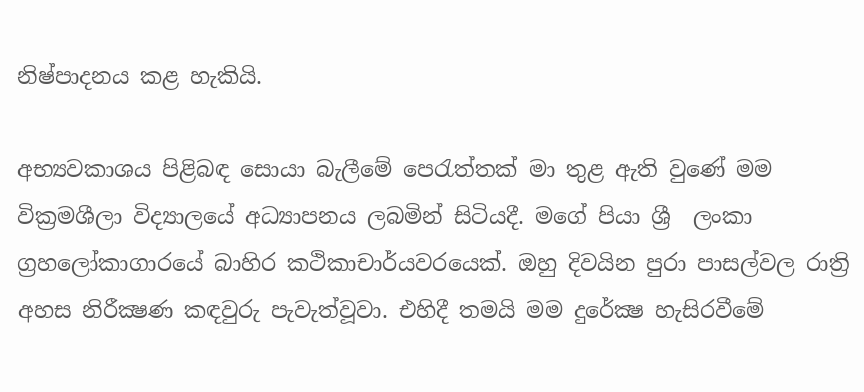නිෂ්පාදනය කළ හැකියි.

අභ්‍යවකාශය පිළිබඳ සොයා බැලීමේ පෙරැත්තක් මා තුළ ඇති වුණේ මම වික්‍රමශීලා විද්‍යාලයේ අධ්‍යාපනය ලබමින් සිටියදී. මගේ පියා ශ්‍රී  ලංකා ග්‍රහලෝකාගාරයේ බාහිර කථිකාචාර්යවරයෙක්. ඔහු දිවයින පුරා පාසල්වල රාත්‍රි අහස නිරීක්‍ෂණ කඳවුරු පැවැත්වූවා. එහිදී තමයි මම දුරේක්‍ෂ හැසිරවීමේ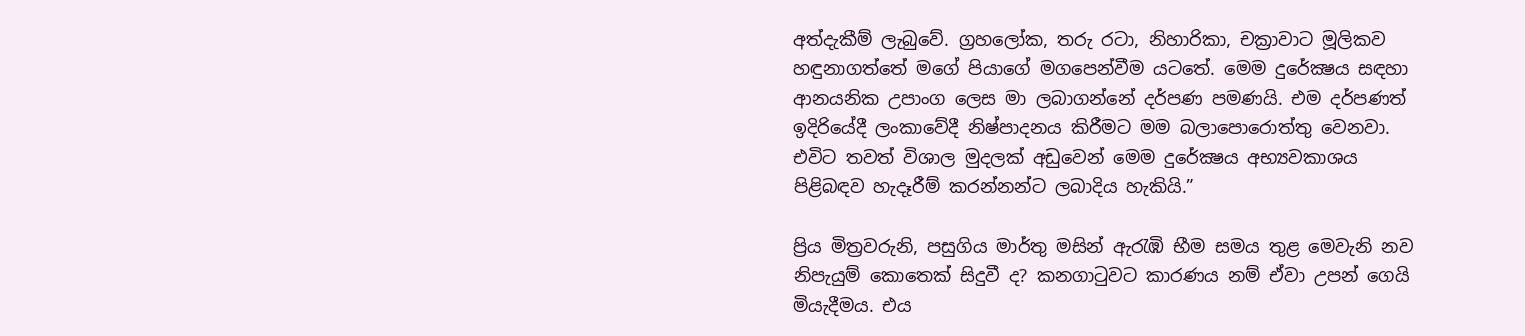අත්දැකීම් ලැබුවේ. ග්‍රහලෝක, තරු රටා, නිහාරිකා, චක්‍රාවාට මූලිකව හඳුනාගත්තේ මගේ පියාගේ මගපෙන්වීම යටතේ. මෙම දුරේක්‍ෂය සඳහා ආනයනික උපාංග ලෙස මා ලබාගන්නේ දර්පණ පමණයි. එම දර්පණත් ඉදිරියේදී ලංකාවේදී නිෂ්පාදනය කිරීමට මම බලාපොරොත්තු වෙනවා. එවිට තවත් විශාල මුදලක් අඩුවෙන් මෙම දුරේක්‍ෂය අභ්‍යවකාශය පිළිබඳව හැදෑරීම් කරන්නන්ට ලබාදිය හැකියි.”

ප්‍රිය මිත්‍රවරුනි, පසුගිය මාර්තු මසින් ඇරැඹි භීම සමය තුළ මෙවැනි නව නිපැයුම් කොතෙක් සිදුවී ද? කනගාටුවට කාරණය නම් ඒවා උපන් ගෙයි මියැදීමය. එය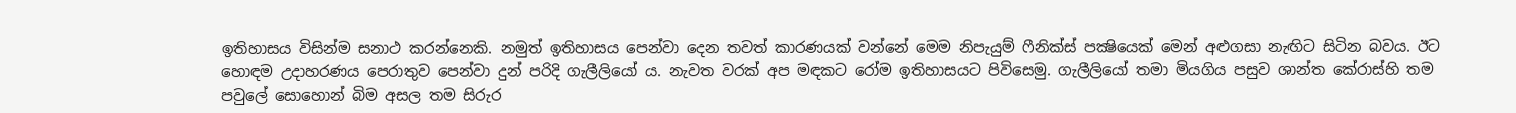ඉතිහාසය විසින්ම සනාථ කරන්නෙකි. නමුත් ඉතිහාසය පෙන්වා දෙන තවත් කාරණයක් වන්නේ මෙම නිපැයුම් ෆීනික්ස් පක්‍ෂියෙක් මෙන් අළුගසා නැඟිට සිටින බවය. ඊට හොඳම උදාහරණය පෙරාතුව පෙන්වා දුන් පරිදි ගැලීලියෝ ය. නැවත වරක් අප මඳකට රෝම ඉතිහාසයට පිවිසෙමු. ගැලීලියෝ තමා මියගිය පසුව ශාන්ත කේ‍රාස්හි තම පවුලේ සොහොන් බිම අසල තම සිරුර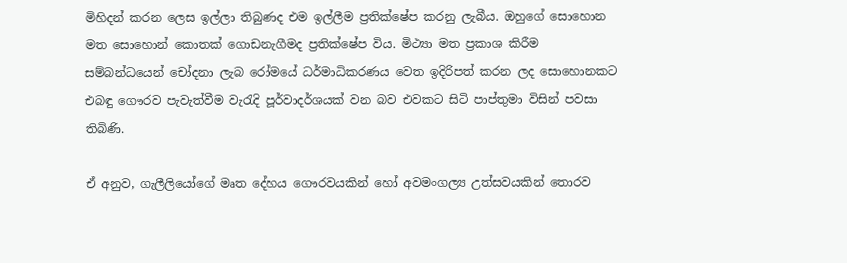මිහිදන් කරන ලෙස ඉල්ලා තිබුණද එම ඉල්ලීම ප්‍රතික්ෂේප කරනු ලැබීය. ඔහුගේ සොහොන මත සොහොන් කොතක් ගොඩනැගීමද ප්‍රතික්ෂේප විය. මිථ්‍යා මත ප්‍රකාශ කිරීම සම්බන්ධයෙන් චෝදනා ලැබ රෝමයේ ධර්මාධිකරණය වෙත ඉදිරිපත් කරන ලද සොහොනකට එබඳු ගෞරව පැවැත්වීම වැරැදි පූර්වාදර්ශයක් වන බව එවකට සිටි පාප්තුමා විසින් පවසා තිබිණි.

ඒ අනුව, ගැලීලියෝගේ මෘත දේහය ගෞරවයකින් හෝ අවමංගල්‍ය උත්සවයකින් තොරව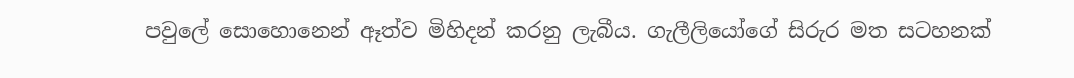පවුලේ සොහොනෙන් ඈත්ව මිහිදන් කරනු ලැබීය. ගැලීලියෝගේ සිරුර මත සටහනක්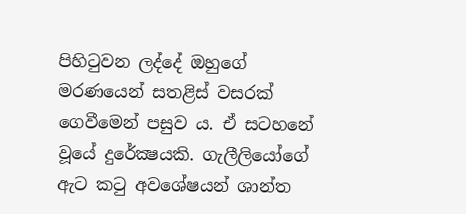පිහිටුවන ලද්දේ ඔහුගේ මරණයෙන් සතළිස් වසරක් ගෙවීමෙන් පසුව ය. ඒ සටහනේ වූයේ දුරේක්‍ෂයකි. ගැලීලියෝගේ ඇට කටු අවශේෂයන් ශාන්ත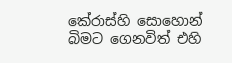කේ‍රාස්හි සොහොන් බිමට ගෙනවිත් එහි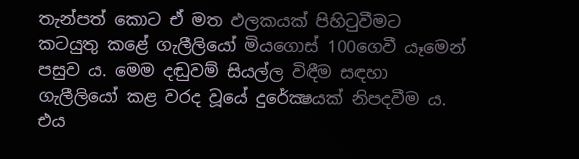තැන්පත් කොට ඒ මත ඵලකයක් පිහිටුවීමට කටයුතු කළේ ගැලීලියෝ මියගොස් 100ගෙවී යෑමෙන් පසුව ය. මෙම දඬුවම් සියල්ල විඳීම සඳහා ගැලීලියෝ කළ වරද වූයේ දුරේක්‍ෂයක් නිපදවීම ය. එය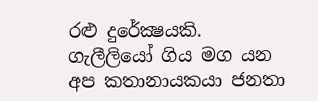රළු දුරේක්‍ෂයකි. ගැලීලියෝ ගිය මග යන අප කතානායකයා ජනතා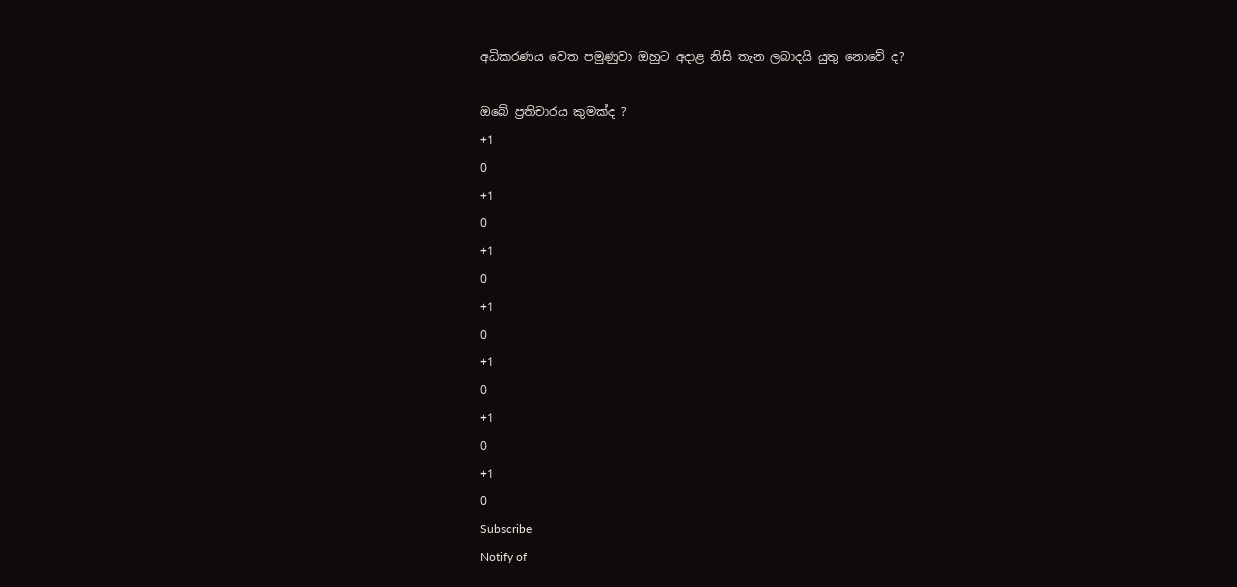අධිකරණය වෙත පමුණුවා ඔහුට අදාළ නිසි තැන ලබාදයි යුතු නොවේ ද?

ඔබේ ප්‍රතිචාරය කුමක්ද ?
+1
0
+1
0
+1
0
+1
0
+1
0
+1
0
+1
0
Subscribe
Notify of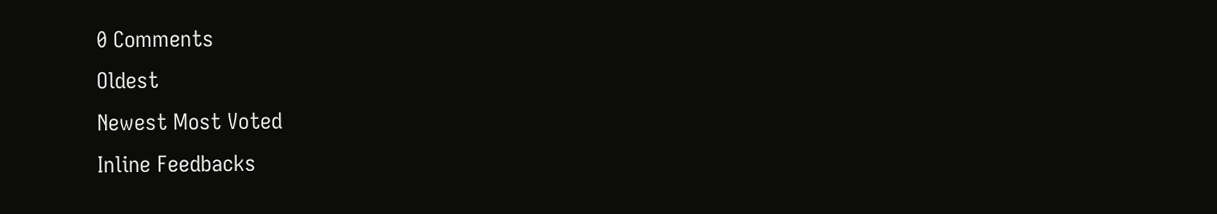0 Comments
Oldest
Newest Most Voted
Inline Feedbacks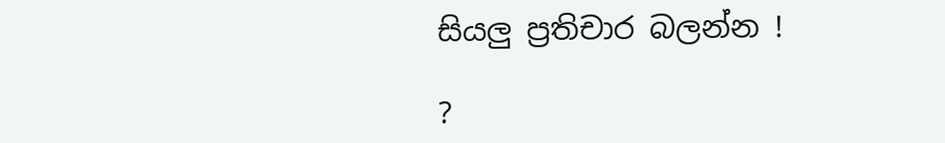සියලු ප්‍රතිචාර බලන්න !

?